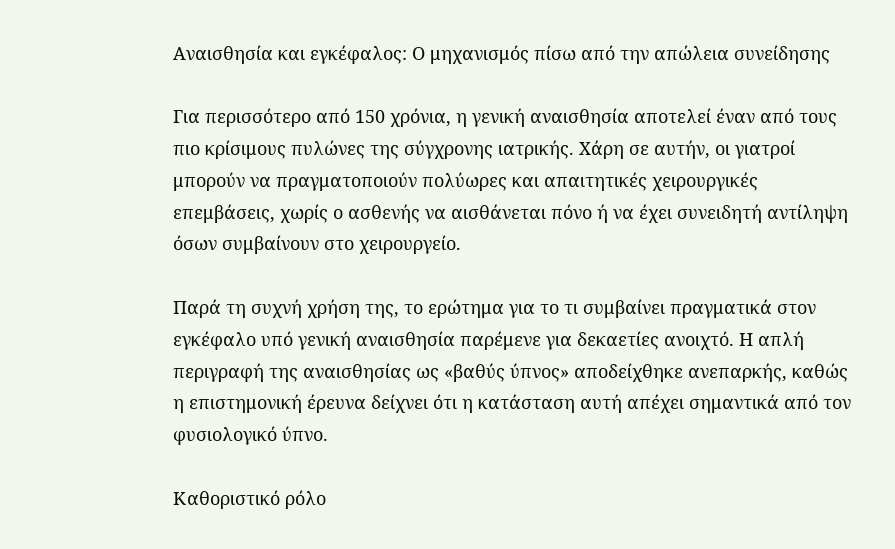Αναισθησία και εγκέφαλος: Ο μηχανισμός πίσω από την απώλεια συνείδησης

Για περισσότερο από 150 χρόνια, η γενική αναισθησία αποτελεί έναν από τους πιο κρίσιμους πυλώνες της σύγχρονης ιατρικής. Χάρη σε αυτήν, οι γιατροί μπορούν να πραγματοποιούν πολύωρες και απαιτητικές χειρουργικές επεμβάσεις, χωρίς ο ασθενής να αισθάνεται πόνο ή να έχει συνειδητή αντίληψη όσων συμβαίνουν στο χειρουργείο.

Παρά τη συχνή χρήση της, το ερώτημα για το τι συμβαίνει πραγματικά στον εγκέφαλο υπό γενική αναισθησία παρέμενε για δεκαετίες ανοιχτό. Η απλή περιγραφή της αναισθησίας ως «βαθύς ύπνος» αποδείχθηκε ανεπαρκής, καθώς η επιστημονική έρευνα δείχνει ότι η κατάσταση αυτή απέχει σημαντικά από τον φυσιολογικό ύπνο.

Καθοριστικό ρόλο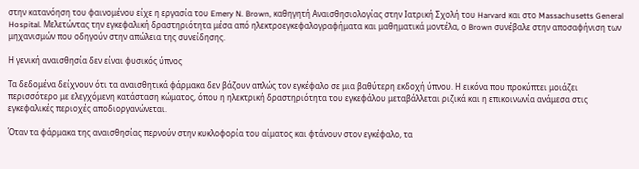στην κατανόηση του φαινομένου είχε η εργασία του Emery N. Brown, καθηγητή Αναισθησιολογίας στην Ιατρική Σχολή του Harvard και στο Massachusetts General Hospital. Μελετώντας την εγκεφαλική δραστηριότητα μέσα από ηλεκτροεγκεφαλογραφήματα και μαθηματικά μοντέλα, ο Brown συνέβαλε στην αποσαφήνιση των μηχανισμών που οδηγούν στην απώλεια της συνείδησης.

Η γενική αναισθησία δεν είναι φυσικός ύπνος

Τα δεδομένα δείχνουν ότι τα αναισθητικά φάρμακα δεν βάζουν απλώς τον εγκέφαλο σε μια βαθύτερη εκδοχή ύπνου. Η εικόνα που προκύπτει μοιάζει περισσότερο με ελεγχόμενη κατάσταση κώματος, όπου η ηλεκτρική δραστηριότητα του εγκεφάλου μεταβάλλεται ριζικά και η επικοινωνία ανάμεσα στις εγκεφαλικές περιοχές αποδιοργανώνεται.

Όταν τα φάρμακα της αναισθησίας περνούν στην κυκλοφορία του αίματος και φτάνουν στον εγκέφαλο, τα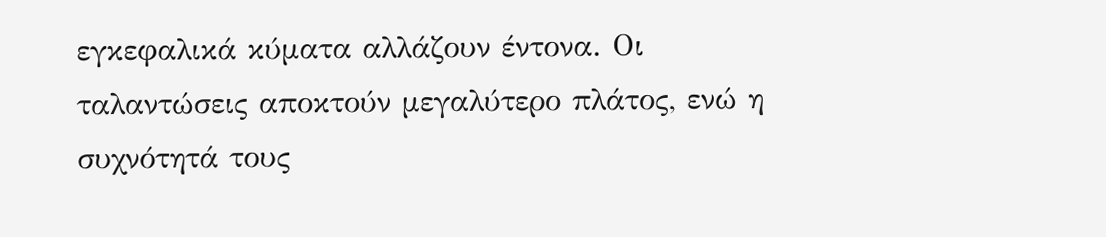εγκεφαλικά κύματα αλλάζουν έντονα. Οι ταλαντώσεις αποκτούν μεγαλύτερο πλάτος, ενώ η συχνότητά τους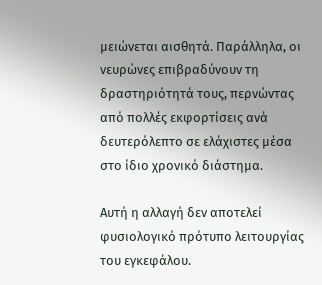μειώνεται αισθητά. Παράλληλα, οι νευρώνες επιβραδύνουν τη δραστηριότητά τους, περνώντας από πολλές εκφορτίσεις ανά δευτερόλεπτο σε ελάχιστες μέσα στο ίδιο χρονικό διάστημα.

Αυτή η αλλαγή δεν αποτελεί φυσιολογικό πρότυπο λειτουργίας του εγκεφάλου.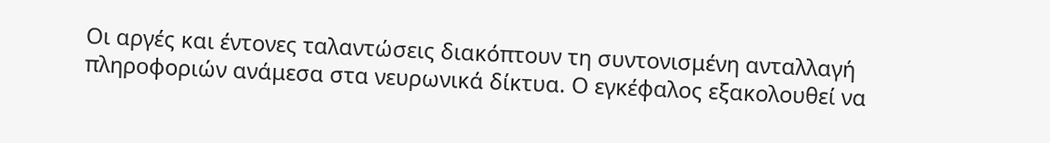Οι αργές και έντονες ταλαντώσεις διακόπτουν τη συντονισμένη ανταλλαγή πληροφοριών ανάμεσα στα νευρωνικά δίκτυα. Ο εγκέφαλος εξακολουθεί να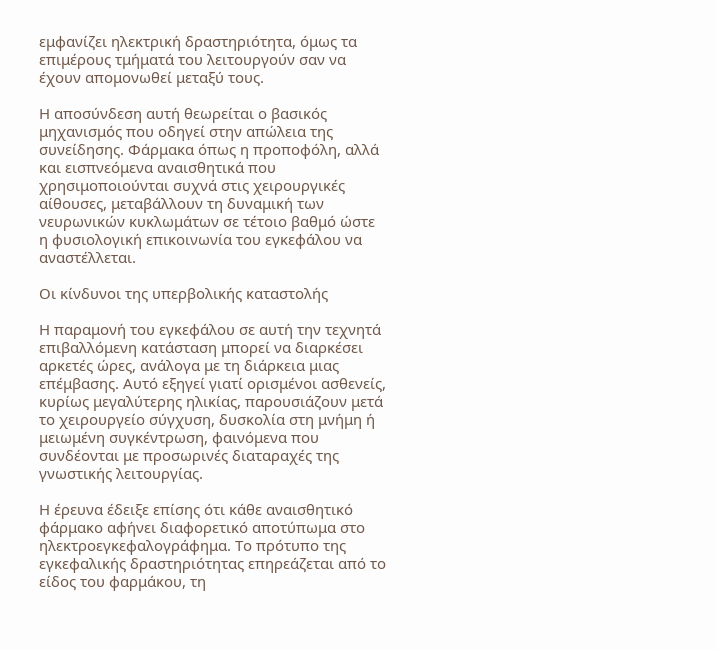εμφανίζει ηλεκτρική δραστηριότητα, όμως τα επιμέρους τμήματά του λειτουργούν σαν να έχουν απομονωθεί μεταξύ τους.

Η αποσύνδεση αυτή θεωρείται ο βασικός μηχανισμός που οδηγεί στην απώλεια της συνείδησης. Φάρμακα όπως η προποφόλη, αλλά και εισπνεόμενα αναισθητικά που χρησιμοποιούνται συχνά στις χειρουργικές αίθουσες, μεταβάλλουν τη δυναμική των νευρωνικών κυκλωμάτων σε τέτοιο βαθμό ώστε η φυσιολογική επικοινωνία του εγκεφάλου να αναστέλλεται.

Οι κίνδυνοι της υπερβολικής καταστολής

Η παραμονή του εγκεφάλου σε αυτή την τεχνητά επιβαλλόμενη κατάσταση μπορεί να διαρκέσει αρκετές ώρες, ανάλογα με τη διάρκεια μιας επέμβασης. Αυτό εξηγεί γιατί ορισμένοι ασθενείς, κυρίως μεγαλύτερης ηλικίας, παρουσιάζουν μετά το χειρουργείο σύγχυση, δυσκολία στη μνήμη ή μειωμένη συγκέντρωση, φαινόμενα που συνδέονται με προσωρινές διαταραχές της γνωστικής λειτουργίας.

Η έρευνα έδειξε επίσης ότι κάθε αναισθητικό φάρμακο αφήνει διαφορετικό αποτύπωμα στο ηλεκτροεγκεφαλογράφημα. Το πρότυπο της εγκεφαλικής δραστηριότητας επηρεάζεται από το είδος του φαρμάκου, τη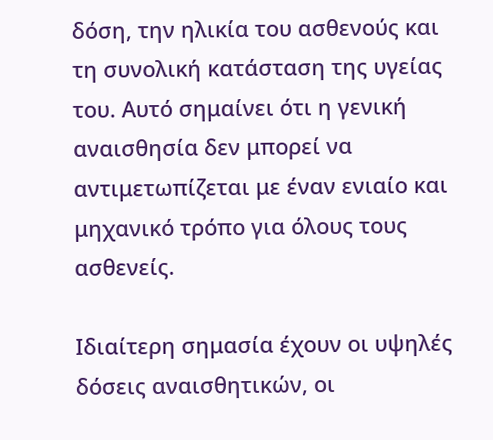δόση, την ηλικία του ασθενούς και τη συνολική κατάσταση της υγείας του. Αυτό σημαίνει ότι η γενική αναισθησία δεν μπορεί να αντιμετωπίζεται με έναν ενιαίο και μηχανικό τρόπο για όλους τους ασθενείς.

Ιδιαίτερη σημασία έχουν οι υψηλές δόσεις αναισθητικών, οι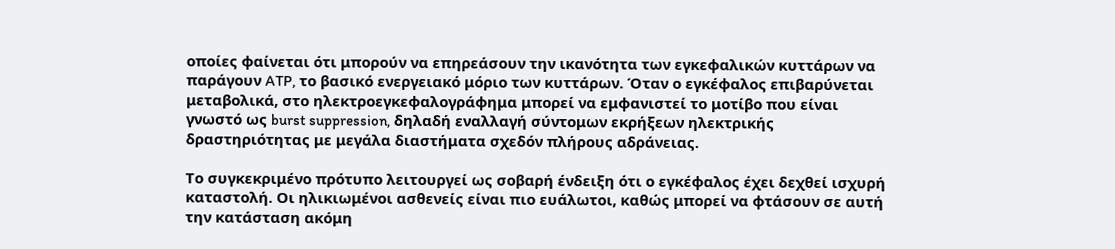οποίες φαίνεται ότι μπορούν να επηρεάσουν την ικανότητα των εγκεφαλικών κυττάρων να παράγουν ATP, το βασικό ενεργειακό μόριο των κυττάρων. Όταν ο εγκέφαλος επιβαρύνεται μεταβολικά, στο ηλεκτροεγκεφαλογράφημα μπορεί να εμφανιστεί το μοτίβο που είναι γνωστό ως burst suppression, δηλαδή εναλλαγή σύντομων εκρήξεων ηλεκτρικής δραστηριότητας με μεγάλα διαστήματα σχεδόν πλήρους αδράνειας.

Το συγκεκριμένο πρότυπο λειτουργεί ως σοβαρή ένδειξη ότι ο εγκέφαλος έχει δεχθεί ισχυρή καταστολή. Οι ηλικιωμένοι ασθενείς είναι πιο ευάλωτοι, καθώς μπορεί να φτάσουν σε αυτή την κατάσταση ακόμη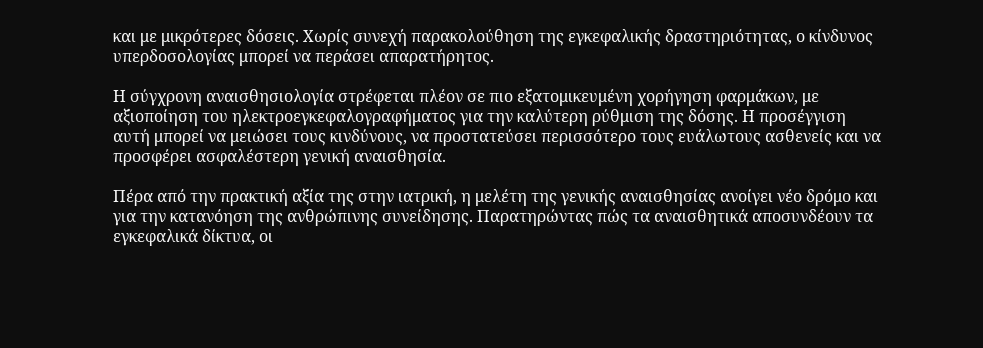και με μικρότερες δόσεις. Χωρίς συνεχή παρακολούθηση της εγκεφαλικής δραστηριότητας, ο κίνδυνος υπερδοσολογίας μπορεί να περάσει απαρατήρητος.

Η σύγχρονη αναισθησιολογία στρέφεται πλέον σε πιο εξατομικευμένη χορήγηση φαρμάκων, με αξιοποίηση του ηλεκτροεγκεφαλογραφήματος για την καλύτερη ρύθμιση της δόσης. Η προσέγγιση αυτή μπορεί να μειώσει τους κινδύνους, να προστατεύσει περισσότερο τους ευάλωτους ασθενείς και να προσφέρει ασφαλέστερη γενική αναισθησία.

Πέρα από την πρακτική αξία της στην ιατρική, η μελέτη της γενικής αναισθησίας ανοίγει νέο δρόμο και για την κατανόηση της ανθρώπινης συνείδησης. Παρατηρώντας πώς τα αναισθητικά αποσυνδέουν τα εγκεφαλικά δίκτυα, οι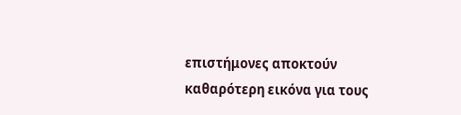επιστήμονες αποκτούν καθαρότερη εικόνα για τους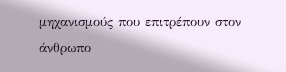μηχανισμούς που επιτρέπουν στον άνθρωπο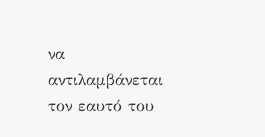να αντιλαμβάνεται τον εαυτό του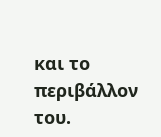και το περιβάλλον του.